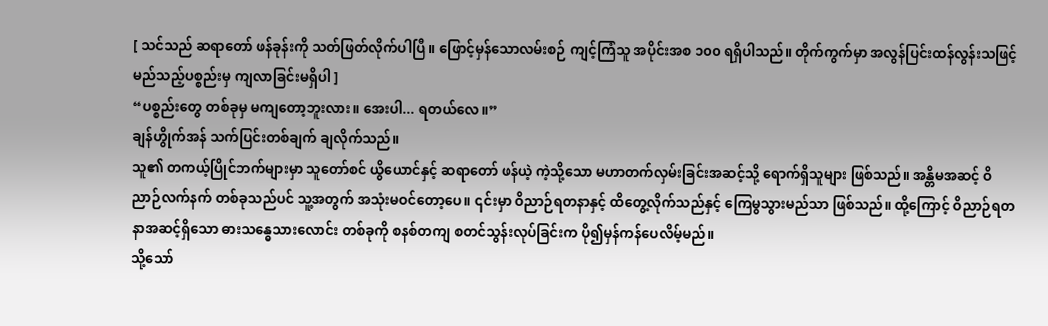[ သင်သည် ဆရာတော် ဖန်ခုန်းကို သတ်ဖြတ်လိုက်ပါပြီ။ ဖြောင့်မှန်သောလမ်းစဉ် ကျင့်ကြံသူ အပိုင်းအစ ၁၀၀ ရရှိပါသည်။ တိုက်ကွက်မှာ အလွန်ပြင်းထန်လွန်းသဖြင့် မည်သည့်ပစ္စည်းမှ ကျလာခြင်းမရှိပါ ]
“ပစ္စည်းတွေ တစ်ခုမှ မကျတော့ဘူးလား။ အေးပါ... ရတယ်လေ။”
ချန်ဟွိုက်အန် သက်ပြင်းတစ်ချက် ချလိုက်သည်။
သူ၏ တကယ့်ပြိုင်ဘက်များမှာ သူတော်စင် ယွိယောင်နှင့် ဆရာတော် ဖန်ယဲ့ ကဲ့သို့သော မဟာတက်လှမ်းခြင်းအဆင့်သို့ ရောက်ရှိသူများ ဖြစ်သည်။ အန္တိမအဆင့် ဝိညာဉ်လက်နက် တစ်ခုသည်ပင် သူ့အတွက် အသုံးမဝင်တော့ပေ။ ၎င်းမှာ ဝိညာဉ်ရတနာနှင့် ထိတွေ့လိုက်သည်နှင့် ကြေမွသွားမည်သာ ဖြစ်သည်။ ထို့ကြောင့် ဝိညာဉ်ရတနာအဆင့်ရှိသော ဓားသန္ဓေသားလောင်း တစ်ခုကို စနစ်တကျ စတင်သွန်းလုပ်ခြင်းက ပို၍မှန်ကန်ပေလိမ့်မည်။
သို့သော်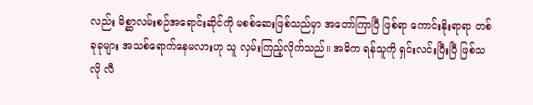လည်း မိစ္ဆာလမ်းစဉ်အရောင်းဆိုင်ကို မစစ်ဆေးဖြစ်သည်မှာ အတော်ကြာပြီ ဖြစ်ရာ ကောင်းနိုးရာရာ တစ်ခုခုများ အသစ်ရောက်နေမလားဟု သူ လှမ်းကြည့်လိုက်သည်။ အဓိက ရန်သူကို ရှင်းလင်းပြီးပြီ ဖြစ်သလို လီ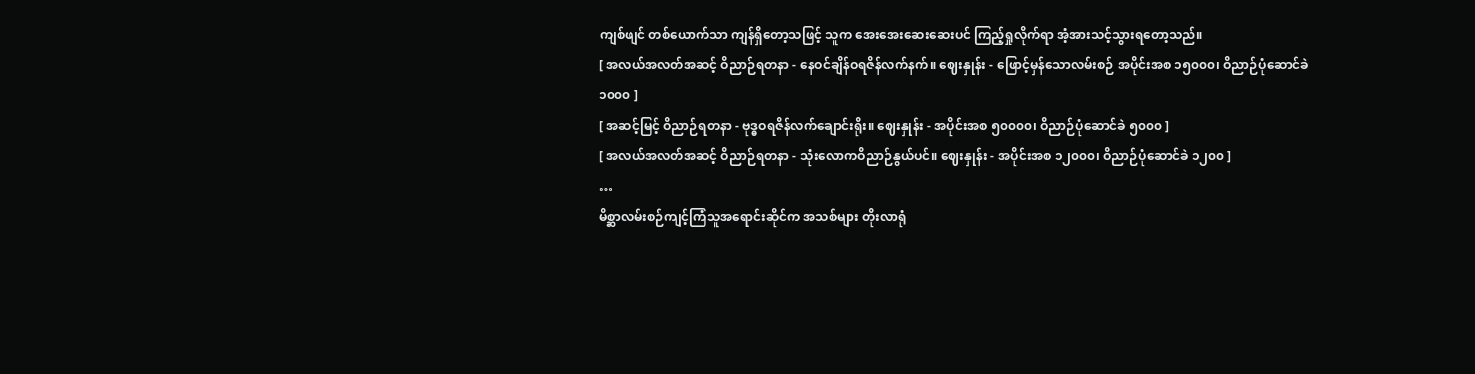ကျစ်ဖျင် တစ်ယောက်သာ ကျန်ရှိတော့သဖြင့် သူက အေးအေးဆေးဆေးပင် ကြည့်ရှုလိုက်ရာ အံ့အားသင့်သွားရတော့သည်။
[ အလယ်အလတ်အဆင့် ဝိညာဉ်ရတနာ - နေဝင်ချိန်ဝရဇိန်လက်နက်။ ဈေးနှုန်း - ဖြောင့်မှန်သောလမ်းစဉ် အပိုင်းအစ ၁၅၀၀၀၊ ဝိညာဉ်ပုံဆောင်ခဲ ၁၀၀၀ ]
[ အဆင့်မြင့် ဝိညာဉ်ရတနာ - ဗုဒ္ဓဝရဇိန်လက်ချောင်းရိုး။ ဈေးနှုန်း - အပိုင်းအစ ၅၀၀၀၀၊ ဝိညာဉ်ပုံဆောင်ခဲ ၅၀၀၀ ]
[ အလယ်အလတ်အဆင့် ဝိညာဉ်ရတနာ - သုံးလောကဝိညာဉ်နွယ်ပင်။ ဈေးနှုန်း - အပိုင်းအစ ၁၂၀၀၀၊ ဝိညာဉ်ပုံဆောင်ခဲ ၁၂၀၀ ]
…
မိစ္ဆာလမ်းစဉ်ကျင့်ကြံသူအရောင်းဆိုင်က အသစ်များ တိုးလာရုံ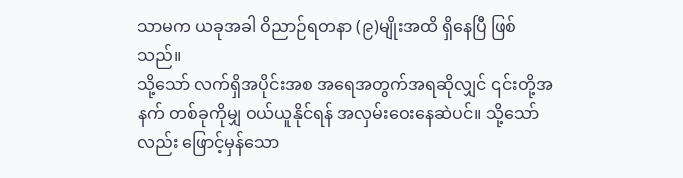သာမက ယခုအခါ ဝိညာဉ်ရတနာ (၉)မျိုးအထိ ရှိနေပြီ ဖြစ်သည်။
သို့သော် လက်ရှိအပိုင်းအစ အရေအတွက်အရဆိုလျှင် ၎င်းတို့အနက် တစ်ခုကိုမျှ ဝယ်ယူနိုင်ရန် အလှမ်းဝေးနေဆဲပင်။ သို့သော်လည်း ဖြောင့်မှန်သော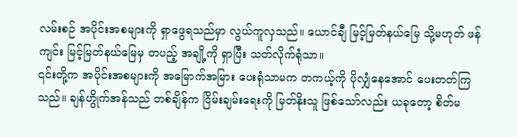လမ်းစဉ် အပိုင်းအစများကို ရှာဖွေရသည်မှာ လွယ်ကူလှသည်။ ယောင်ချီ မြင့်မြတ်နယ်မြေ သို့မဟုတ် ဖန်ကျင်း မြင့်မြတ်နယ်မြေမှ တပည့် အချို့ကို ရှာပြီး သတ်လိုက်ရုံသာ။
၎င်းတို့က အပိုင်းအစများကို အမြောက်အမြား ပေးရုံသာမက တကယ့်ကို ပိုလျှံနေအောင် ပေးတတ်ကြသည်။ ချန်ဟွိုက်အန်သည် တစ်ချိန်က ငြိမ်းချမ်းရေးကို မြတ်နိုးသူ ဖြစ်သော်လည်း ယခုတော့ စိတ်မ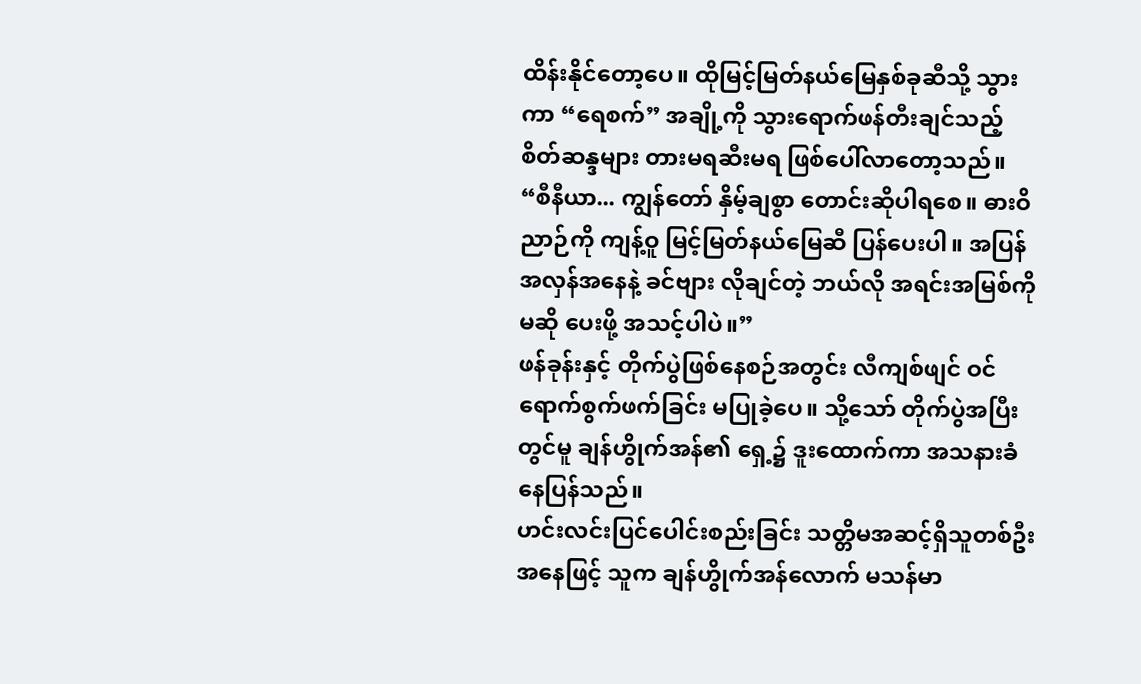ထိန်းနိုင်တော့ပေ။ ထိုမြင့်မြတ်နယ်မြေနှစ်ခုဆီသို့ သွားကာ “ရေစက်” အချို့ကို သွားရောက်ဖန်တီးချင်သည့် စိတ်ဆန္ဒများ တားမရဆီးမရ ဖြစ်ပေါ်လာတော့သည်။
“စီနီယာ... ကျွန်တော် နှိမ့်ချစွာ တောင်းဆိုပါရစေ။ ဓားဝိညာဉ်ကို ကျန့်ဝူ မြင့်မြတ်နယ်မြေဆီ ပြန်ပေးပါ။ အပြန်အလှန်အနေနဲ့ ခင်ဗျား လိုချင်တဲ့ ဘယ်လို အရင်းအမြစ်ကိုမဆို ပေးဖို့ အသင့်ပါပဲ။”
ဖန်ခုန်းနှင့် တိုက်ပွဲဖြစ်နေစဉ်အတွင်း လီကျစ်ဖျင် ဝင်ရောက်စွက်ဖက်ခြင်း မပြုခဲ့ပေ။ သို့သော် တိုက်ပွဲအပြီးတွင်မူ ချန်ဟွိုက်အန်၏ ရှေ့၌ ဒူးထောက်ကာ အသနားခံနေပြန်သည်။
ဟင်းလင်းပြင်ပေါင်းစည်းခြင်း သတ္တိမအဆင့်ရှိသူတစ်ဦးအနေဖြင့် သူက ချန်ဟွိုက်အန်လောက် မသန်မာ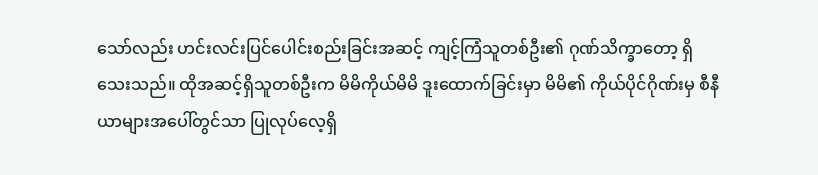သော်လည်း ဟင်းလင်းပြင်ပေါင်းစည်းခြင်းအဆင့် ကျင့်ကြံသူတစ်ဦး၏ ဂုဏ်သိက္ခာတော့ ရှိသေးသည်။ ထိုအဆင့်ရှိသူတစ်ဦးက မိမိကိုယ်မိမိ ဒူးထောက်ခြင်းမှာ မိမိ၏ ကိုယ်ပိုင်ဂိုဏ်းမှ စီနီယာများအပေါ်တွင်သာ ပြုလုပ်လေ့ရှိ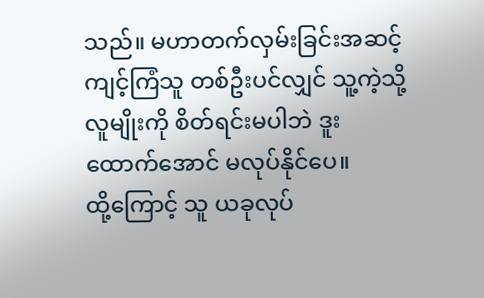သည်။ မဟာတက်လှမ်းခြင်းအဆင့် ကျင့်ကြံသူ တစ်ဦးပင်လျှင် သူ့ကဲ့သို့ လူမျိုးကို စိတ်ရင်းမပါဘဲ ဒူးထောက်အောင် မလုပ်နိုင်ပေ။
ထို့ကြောင့် သူ ယခုလုပ်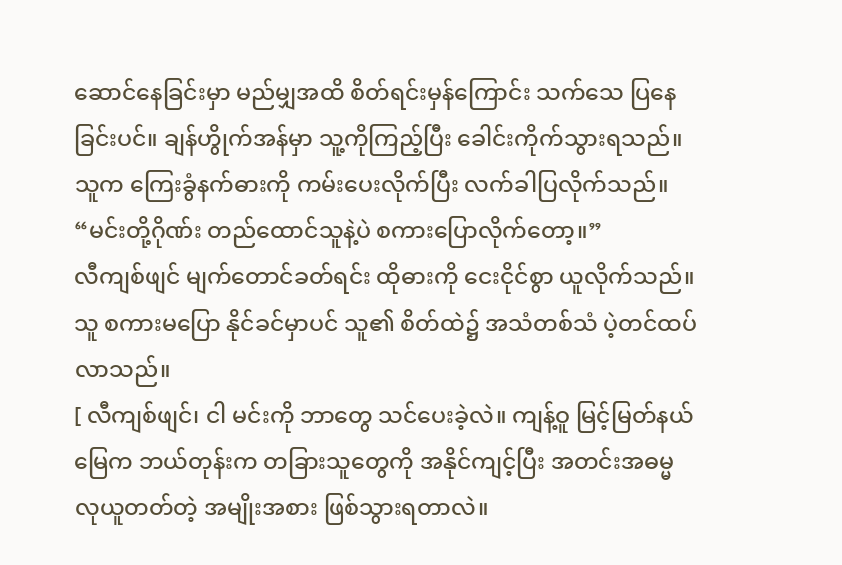ဆောင်နေခြင်းမှာ မည်မျှအထိ စိတ်ရင်းမှန်ကြောင်း သက်သေ ပြနေခြင်းပင်။ ချန်ဟွိုက်အန်မှာ သူ့ကိုကြည့်ပြီး ခေါင်းကိုက်သွားရသည်။ သူက ကြေးခွံနက်ဓားကို ကမ်းပေးလိုက်ပြီး လက်ခါပြလိုက်သည်။
“မင်းတို့ဂိုဏ်း တည်ထောင်သူနဲ့ပဲ စကားပြောလိုက်တော့။”
လီကျစ်ဖျင် မျက်တောင်ခတ်ရင်း ထိုဓားကို ငေးငိုင်စွာ ယူလိုက်သည်။ သူ စကားမပြော နိုင်ခင်မှာပင် သူ၏ စိတ်ထဲ၌ အသံတစ်သံ ပဲ့တင်ထပ်လာသည်။
[ လီကျစ်ဖျင်၊ ငါ မင်းကို ဘာတွေ သင်ပေးခဲ့လဲ။ ကျန့်ဝူ မြင့်မြတ်နယ်မြေက ဘယ်တုန်းက တခြားသူတွေကို အနိုင်ကျင့်ပြီး အတင်းအဓမ္မ လုယူတတ်တဲ့ အမျိုးအစား ဖြစ်သွားရတာလဲ။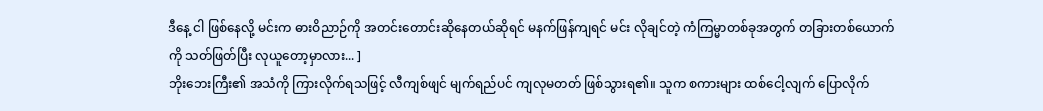ဒီနေ့ ငါ ဖြစ်နေလို့ မင်းက ဓားဝိညာဉ်ကို အတင်းတောင်းဆိုနေတယ်ဆိုရင် မနက်ဖြန်ကျရင် မင်း လိုချင်တဲ့ ကံကြမ္မာတစ်ခုအတွက် တခြားတစ်ယောက်ကို သတ်ဖြတ်ပြီး လုယူတော့မှာလား... ]
ဘိုးဘေးကြီး၏ အသံကို ကြားလိုက်ရသဖြင့် လီကျစ်ဖျင် မျက်ရည်ပင် ကျလုမတတ် ဖြစ်သွားရ၏။ သူက စကားများ ထစ်ငေါ့လျက် ပြောလိုက်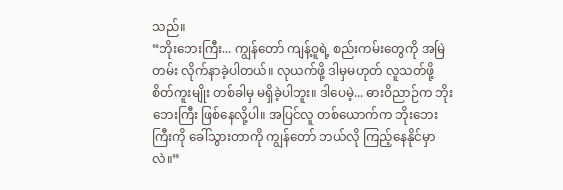သည်။
“ဘိုးဘေးကြီး... ကျွန်တော် ကျန့်ဝူရဲ့ စည်းကမ်းတွေကို အမြဲတမ်း လိုက်နာခဲ့ပါတယ်။ လုယက်ဖို့ ဒါမှမဟုတ် လူသတ်ဖို့ စိတ်ကူးမျိုး တစ်ခါမှ မရှိခဲ့ပါဘူး။ ဒါပေမဲ့... ဓားဝိညာဉ်က ဘိုးဘေးကြီး ဖြစ်နေလို့ပါ။ အပြင်လူ တစ်ယောက်က ဘိုးဘေးကြီးကို ခေါ်သွားတာကို ကျွန်တော် ဘယ်လို ကြည့်နေနိုင်မှာလဲ။”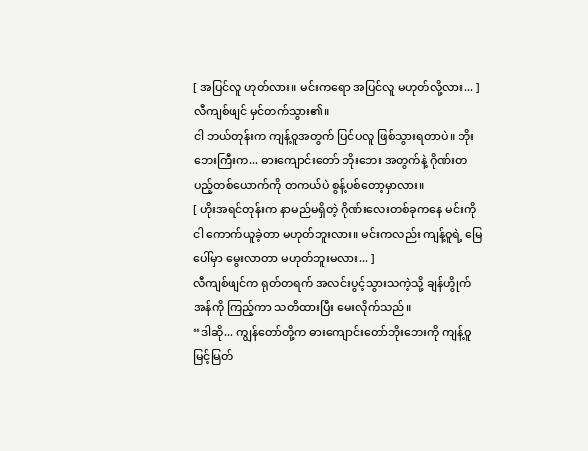[ အပြင်လူ ဟုတ်လား။ မင်းကရော အပြင်လူ မဟုတ်လို့လား... ]
လီကျစ်ဖျင် မှင်တက်သွား၏။
ငါ ဘယ်တုန်းက ကျန့်ဝူအတွက် ပြင်ပလူ ဖြစ်သွားရတာပဲ။ ဘိုးဘေးကြီးက... ဓားကျောင်းတော် ဘိုးဘေး အတွက်နဲ့ ဂိုဏ်းတပည့်တစ်ယောက်ကို တကယ်ပဲ စွန့်ပစ်တော့မှာလား။
[ ဟိုးအရင်တုန်းက နာမည်မရှိတဲ့ ဂိုဏ်းလေးတစ်ခုကနေ မင်းကို ငါ ကောက်ယူခဲ့တာ မဟုတ်ဘူးလား။ မင်းကလည်း ကျန့်ဝူရဲ့ မြေပေါ်မှာ မွေးလာတာ မဟုတ်ဘူးမလား... ]
လီကျစ်ဖျင်က ရုတ်တရက် အလင်းပွင့်သွားသကဲ့သို့ ချန်ဟွိုက်အန်ကို ကြည့်ကာ သတိထားပြီး မေးလိုက်သည်။
“ဒါဆို... ကျွန်တော်တို့က ဓားကျောင်းတော်ဘိုးဘေးကို ကျန့်ဝူ မြင့်မြတ်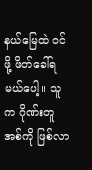နယ်မြေထဲ ဝင်ဖို့ ဖိတ်ခေါ်ရမယ်ပေါ့။ သူက ဂိုဏ်းတူအစ်ကို ဖြစ်လာ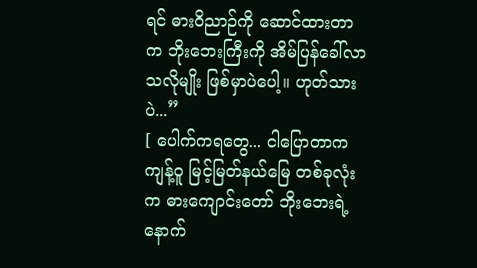ရင် ဓားဝိညာဉ်ကို ဆောင်ထားတာက ဘိုးဘေးကြီးကို အိမ်ပြန်ခေါ်လာသလိုမျိုး ဖြစ်မှာပဲပေါ့။ ဟုတ်သားပဲ...”
[ ပေါက်ကရတွေ... ငါပြောတာက ကျန့်ဝူ မြင့်မြတ်နယ်မြေ တစ်ခုလုံးက ဓားကျောင်းတော် ဘိုးဘေးရဲ့ နောက်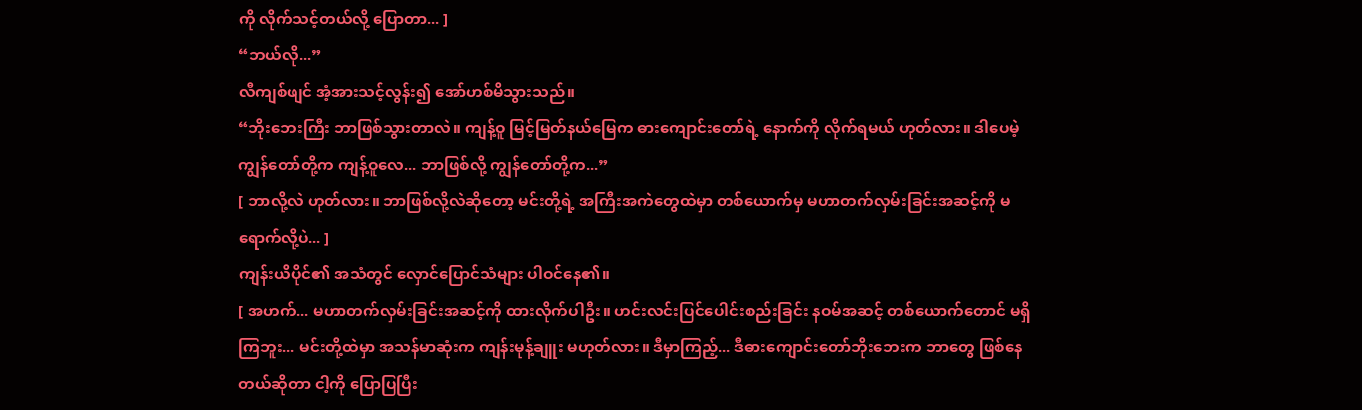ကို လိုက်သင့်တယ်လို့ ပြောတာ... ]
“ဘယ်လို...”
လီကျစ်ဖျင် အံ့အားသင့်လွန်း၍ အော်ဟစ်မိသွားသည်။
“ဘိုးဘေးကြီး ဘာဖြစ်သွားတာလဲ။ ကျန့်ဝူ မြင့်မြတ်နယ်မြေက ဓားကျောင်းတော်ရဲ့ နောက်ကို လိုက်ရမယ် ဟုတ်လား။ ဒါပေမဲ့ ကျွန်တော်တို့က ကျန့်ဝူလေ... ဘာဖြစ်လို့ ကျွန်တော်တို့က...”
[ ဘာလို့လဲ ဟုတ်လား။ ဘာဖြစ်လို့လဲဆိုတော့ မင်းတို့ရဲ့ အကြီးအကဲတွေထဲမှာ တစ်ယောက်မှ မဟာတက်လှမ်းခြင်းအဆင့်ကို မရောက်လို့ပဲ... ]
ကျန်းယိပိုင်၏ အသံတွင် လှောင်ပြောင်သံများ ပါဝင်နေ၏။
[ အဟက်... မဟာတက်လှမ်းခြင်းအဆင့်ကို ထားလိုက်ပါဦး။ ဟင်းလင်းပြင်ပေါင်းစည်းခြင်း နဝမ်အဆင့် တစ်ယောက်တောင် မရှိကြဘူး... မင်းတို့ထဲမှာ အသန်မာဆုံးက ကျန်းမုန့်ချူး မဟုတ်လား။ ဒီမှာကြည့်... ဒီဓားကျောင်းတော်ဘိုးဘေးက ဘာတွေ ဖြစ်နေတယ်ဆိုတာ ငါ့ကို ပြောပြပြီး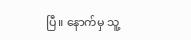ပြီ။ နောက်မှ သူ့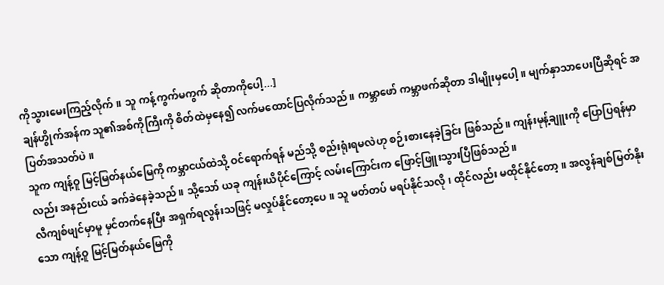ကိုသွားမေးကြည့်လိုက်။ သူ ကန့်ကွက်မကွက် ဆိုတာကိုပေါ့...]
ချန်ဟွိုက်အန်က သူ၏အစ်ကိုကြီးကို စိတ်ထဲမှနေ၍ လက်မထောင်ပြလိုက်သည်။ ကမ္ဘာဖော် ကမ္ဘာဖက်ဆိုတာ ဒါမျိုးမှပေါ့။ မျက်နှာသာပေးပြီဆိုရင် အပြတ်အသတ်ပဲ။
သူက ကျန့်ဝူ မြင့်မြတ်နယ်မြေကို ကမ္ဘာငယ်ထဲသို့ ဝင်ရောက်ရန် မည်သို့ စည်းရုံးရမလဲဟု စဉ်းစားနေခဲ့ခြင်း ဖြစ်သည်။ ကျန်းမုန့်ချူးကို ပြောပြရန်မှာလည်း အနည်းငယ် ခက်ခဲနေခဲ့သည်။ သို့သော် ယခု ကျန်းယိပိုင်ကြောင့် လမ်းကြောင်းက ဖြောင့်ဖြူးသွားပြီဖြစ်သည်။
လီကျစ်ဖျင်မှာမူ မှင်တက်နေပြီး အရှက်ရလွန်းသဖြင့် မလှုပ်နိုင်တော့ပေ။ သူ မတ်တပ် မရပ်နိုင်သလို၊ ထိုင်လည်း မထိုင်နိုင်တော့။ အလွန်ချစ်မြတ်နိုးသော ကျန့်ဝူ မြင့်မြတ်နယ်မြေကို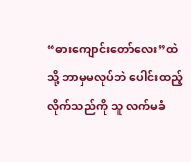“ဓားကျောင်းတော်လေး”ထဲသို့ ဘာမှမလုပ်ဘဲ ပေါင်းထည့်လိုက်သည်ကို သူ လက်မခံ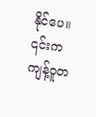နိုင်ပေ။ ၎င်းက ကျန့်ဝူတ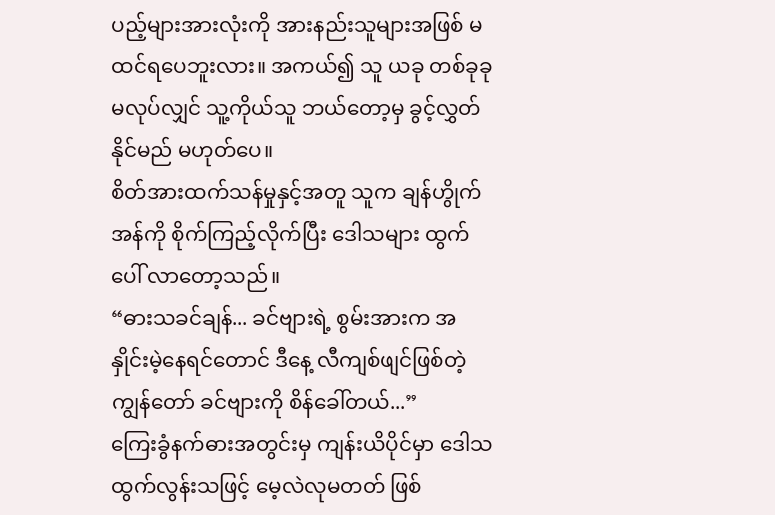ပည့်များအားလုံးကို အားနည်းသူများအဖြစ် မထင်ရပေဘူးလား။ အကယ်၍ သူ ယခု တစ်ခုခု မလုပ်လျှင် သူ့ကိုယ်သူ ဘယ်တော့မှ ခွင့်လွှတ်နိုင်မည် မဟုတ်ပေ။
စိတ်အားထက်သန်မှုနှင့်အတူ သူက ချန်ဟွိုက်အန်ကို စိုက်ကြည့်လိုက်ပြီး ဒေါသများ ထွက်ပေါ် လာတော့သည်။
“ဓားသခင်ချန်... ခင်ဗျားရဲ့ စွမ်းအားက အနှိုင်းမဲ့နေရင်တောင် ဒီနေ့ လီကျစ်ဖျင်ဖြစ်တဲ့ ကျွန်တော် ခင်ဗျားကို စိန်ခေါ်တယ်...”
ကြေးခွံနက်ဓားအတွင်းမှ ကျန်းယိပိုင်မှာ ဒေါသထွက်လွန်းသဖြင့် မေ့လဲလုမတတ် ဖြစ်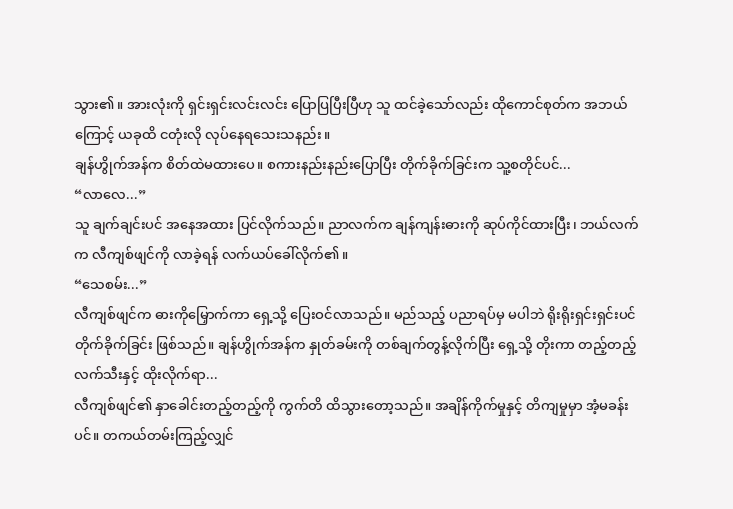သွား၏။ အားလုံးကို ရှင်းရှင်းလင်းလင်း ပြောပြပြီးပြီဟု သူ ထင်ခဲ့သော်လည်း ထိုကောင်စုတ်က အဘယ်ကြောင့် ယခုထိ ငတုံးလို လုပ်နေရသေးသနည်း။
ချန်ဟွိုက်အန်က စိတ်ထဲမထားပေ။ စကားနည်းနည်းပြောပြီး တိုက်ခိုက်ခြင်းက သူ့စတိုင်ပင်...
“လာလေ...”
သူ ချက်ချင်းပင် အနေအထား ပြင်လိုက်သည်။ ညာလက်က ချန်ကျန်းဓားကို ဆုပ်ကိုင်ထားပြီး၊ ဘယ်လက်က လီကျစ်ဖျင်ကို လာခဲ့ရန် လက်ယပ်ခေါ်လိုက်၏။
“သေစမ်း...”
လီကျစ်ဖျင်က ဓားကိုမြှောက်ကာ ရှေ့သို့ ပြေးဝင်လာသည်။ မည်သည့် ပညာရပ်မှ မပါဘဲ ရိုးရိုးရှင်းရှင်းပင် တိုက်ခိုက်ခြင်း ဖြစ်သည်။ ချန်ဟွိုက်အန်က နှုတ်ခမ်းကို တစ်ချက်တွန့်လိုက်ပြီး ရှေ့သို့ တိုးကာ တည့်တည့် လက်သီးနှင့် ထိုးလိုက်ရာ...
လီကျစ်ဖျင်၏ နှာခေါင်းတည့်တည့်ကို ကွက်တိ ထိသွားတော့သည်။ အချိန်ကိုက်မှုနှင့် တိကျမှုမှာ အံ့မခန်းပင်။ တကယ်တမ်းကြည့်လျှင်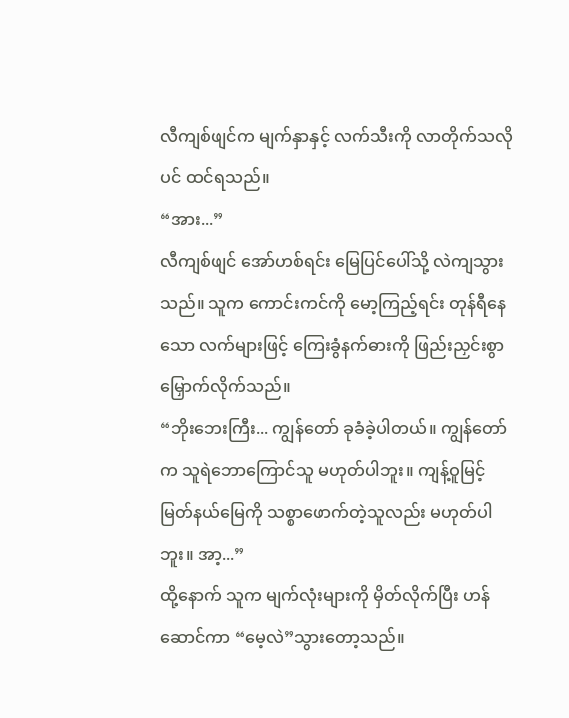လီကျစ်ဖျင်က မျက်နှာနှင့် လက်သီးကို လာတိုက်သလိုပင် ထင်ရသည်။
“အား...”
လီကျစ်ဖျင် အော်ဟစ်ရင်း မြေပြင်ပေါ်သို့ လဲကျသွားသည်။ သူက ကောင်းကင်ကို မော့ကြည့်ရင်း တုန်ရီနေသော လက်များဖြင့် ကြေးခွံနက်ဓားကို ဖြည်းညှင်းစွာ မြှောက်လိုက်သည်။
“ဘိုးဘေးကြီး... ကျွန်တော် ခုခံခဲ့ပါတယ်။ ကျွန်တော်က သူရဲဘောကြောင်သူ မဟုတ်ပါဘူး။ ကျန့်ဝူမြင့်မြတ်နယ်မြေကို သစ္စာဖောက်တဲ့သူလည်း မဟုတ်ပါဘူး။ အာ့...”
ထို့နောက် သူက မျက်လုံးများကို မှိတ်လိုက်ပြီး ဟန်ဆောင်ကာ “မေ့လဲ”သွားတော့သည်။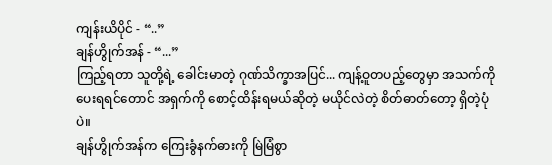ကျန်းယိပိုင် - “..”
ချန်ဟွိုက်အန် - “...”
ကြည့်ရတာ သူတို့ရဲ့ ခေါင်းမာတဲ့ ဂုဏ်သိက္ခာအပြင်... ကျန့်ဝူတပည့်တွေမှာ အသက်ကို ပေးရရင်တောင် အရှက်ကို စောင့်ထိန်းရမယ်ဆိုတဲ့ မယိုင်လဲတဲ့ စိတ်ဓာတ်တော့ ရှိတဲ့ပုံပဲ။
ချန်ဟွိုက်အန်က ကြေးခွံနက်ဓားကို မြဲမြံစွာ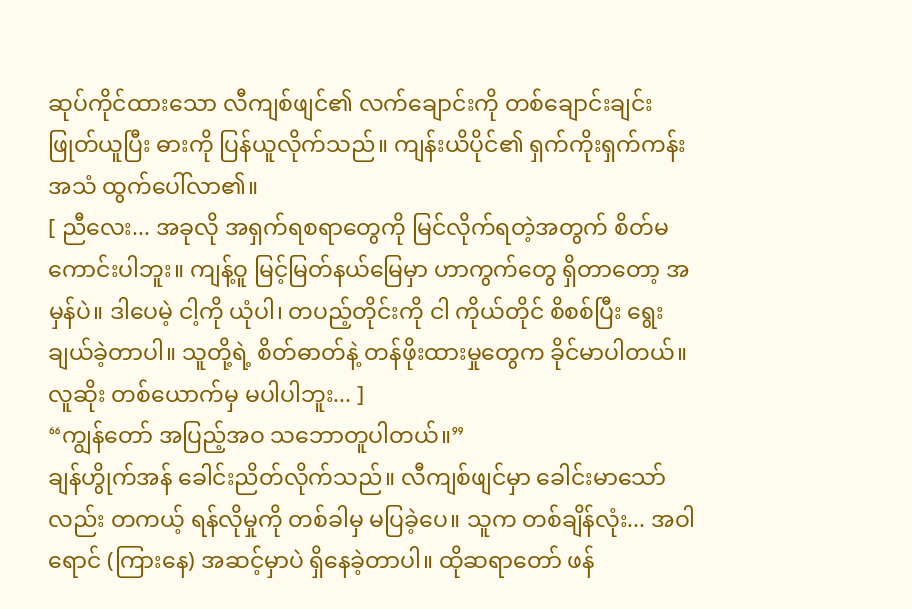ဆုပ်ကိုင်ထားသော လီကျစ်ဖျင်၏ လက်ချောင်းကို တစ်ချောင်းချင်း ဖြုတ်ယူပြီး ဓားကို ပြန်ယူလိုက်သည်။ ကျန်းယိပိုင်၏ ရှက်ကိုးရှက်ကန်း အသံ ထွက်ပေါ်လာ၏။
[ ညီလေး... အခုလို အရှက်ရစရာတွေကို မြင်လိုက်ရတဲ့အတွက် စိတ်မကောင်းပါဘူး။ ကျန့်ဝူ မြင့်မြတ်နယ်မြေမှာ ဟာကွက်တွေ ရှိတာတော့ အမှန်ပဲ။ ဒါပေမဲ့ ငါ့ကို ယုံပါ၊ တပည့်တိုင်းကို ငါ ကိုယ်တိုင် စိစစ်ပြီး ရွေးချယ်ခဲ့တာပါ။ သူတို့ရဲ့ စိတ်ဓာတ်နဲ့ တန်ဖိုးထားမှုတွေက ခိုင်မာပါတယ်။ လူဆိုး တစ်ယောက်မှ မပါပါဘူး... ]
“ကျွန်တော် အပြည့်အဝ သဘောတူပါတယ်။”
ချန်ဟွိုက်အန် ခေါင်းညိတ်လိုက်သည်။ လီကျစ်ဖျင်မှာ ခေါင်းမာသော်လည်း တကယ့် ရန်လိုမှုကို တစ်ခါမှ မပြခဲ့ပေ။ သူက တစ်ချိန်လုံး... အဝါရောင် (ကြားနေ) အဆင့်မှာပဲ ရှိနေခဲ့တာပါ။ ထိုဆရာတော် ဖန်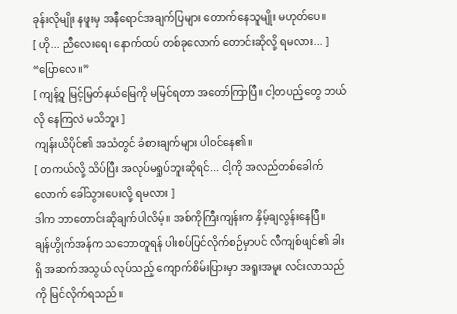ခုန်းလိုမျိုး နဖူးမှ အနီရောင်အချက်ပြများ တောက်နေသူမျိုး မဟုတ်ပေ။
[ ဟို... ညီလေးရေ၊ နောက်ထပ် တစ်ခုလောက် တောင်းဆိုလို့ ရမလား... ]
“ပြောလေ။”
[ ကျန့်ဝူ မြင့်မြတ်နယ်မြေကို မမြင်ရတာ အတော်ကြာပြီ။ ငါ့တပည့်တွေ ဘယ်လို နေကြလဲ မသိဘူး ]
ကျန်းယိပိုင်၏ အသံတွင် ခံစားချက်များ ပါဝင်နေ၏။
[ တကယ်လို့ သိပ်ပြီး အလုပ်မရှုပ်ဘူးဆိုရင်... ငါ့ကို အလည်တစ်ခေါက်လောက် ခေါ်သွားပေးလို့ ရမလား ]
ဒါက ဘာတောင်းဆိုချက်ပါလိမ့်။ အစ်ကိုကြီးကျန်းက နှိမ့်ချလွန်းနေပြီ။
ချန်ဟွိုက်အန်က သဘောတူရန် ပါးစပ်ပြင်လိုက်စဉ်မှာပင် လီကျစ်ဖျင်၏ ခါးရှိ အဆက်အသွယ် လုပ်သည့် ကျောက်စိမ်းပြားမှာ အရူးအမူး လင်းလာသည်ကို မြင်လိုက်ရသည်။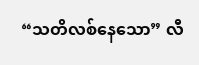“သတိလစ်နေသော” လီ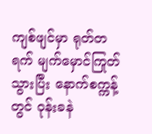ကျစ်ဖျင်မှာ ရုတ်တရက် မျက်မှောင်ကြုတ်သွားပြီး နောက်စက္ကန့်တွင် ဝုန်းခနဲ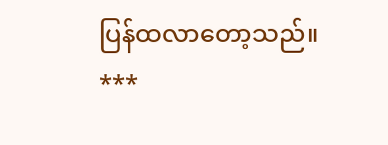ပြန်ထလာတော့သည်။
***